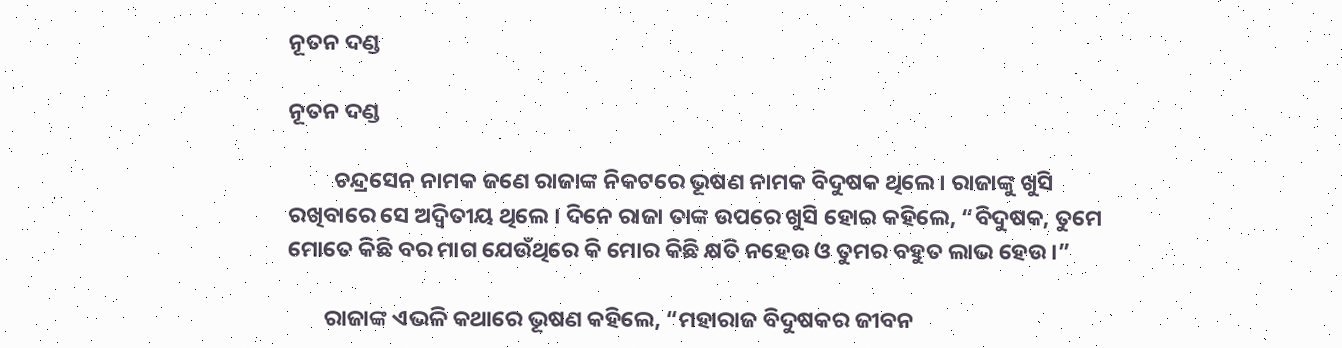ନୂତନ ଦଣ୍ଡ

ନୂତନ ଦଣ୍ଡ

         ଚନ୍ଦ୍ରସେନ ନାମକ ଜଣେ ରାଜାଙ୍କ ନିକଟରେ ଭୂଷଣ ନାମକ ବିଦୁଷକ ଥିଲେ । ରାଜାଙ୍କୁ ଖୁସି ରଖିବାରେ ସେ ଅଦ୍ୱିତୀୟ ଥିଲେ । ଦିନେ ରାଜା ତାଙ୍କ ଉପରେ ଖୁସି ହୋଇ କହିଲେ, “ବିଦୁଷକ, ତୁମେ ମୋତେ କିଛି ବର ମାଗ ଯେଉଁଥିରେ କି ମୋର କିଛି କ୍ଷତି ନହେଉ ଓ ତୁମର ବହୁତ ଲାଭ ହେଉ ।”

       ରାଜାଙ୍କ ଏଭଳି କଥାରେ ଭୂଷଣ କହିଲେ, “ମହାରାଜ ବିଦୁଷକର ଜୀବନ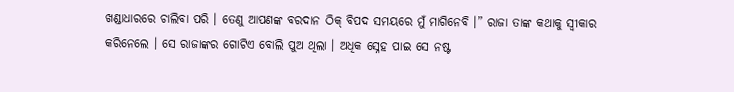ଖଣ୍ଡାଧାରରେ ଚାଲିବା ପରି । ତେଣୁ ଆପଣଙ୍କ ବରଦାନ ଠିକ୍ ବିପଦ ସମୟରେ ମୁଁ ମାଗିନେବି ।” ରାଜା ତାଙ୍କ କଥାକୁ ସ୍ୱୀକାର କରିନେଲେ । ସେ ରାଜାଙ୍କର ଗୋଟିଏ ବୋଲି ପୁଅ ଥିଲା । ଅଧିକ ସ୍ନେହ ପାଇ ସେ ନଷ୍ଟ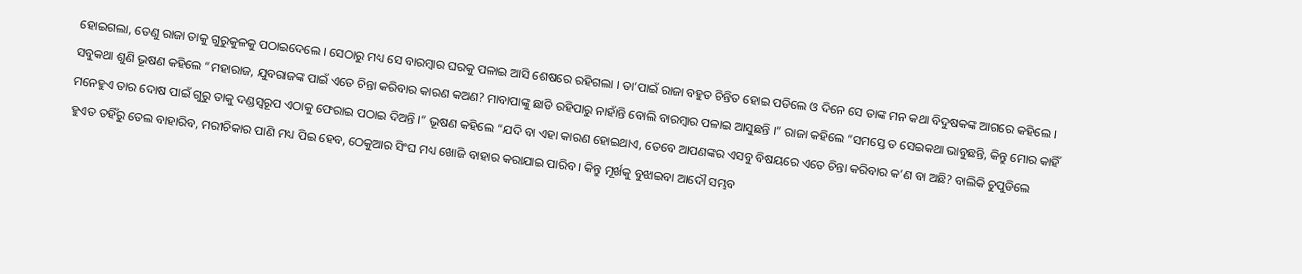ହୋଇଗଲା, ତେଣୁ ରାଜା ତାକୁ ଗୁରୁକୁଳକୁ ପଠାଇଦେଲେ । ସେଠାରୁ ମଧ୍ୟ ସେ ବାରମ୍ବାର ଘରକୁ ପଳାଇ ଆସି ଶେଷରେ ରହିଗଲା । ତା’ପାଇଁ ରାଜା ବହୁତ ଚିନ୍ତିତ ହୋଇ ପଡିଲେ ଓ ଦିନେ ସେ ତାଙ୍କ ମନ କଥା ବିଦୁଷକଙ୍କ ଆଗରେ କହିଲେ । ସବୁକଥା ଶୁଣି ଭୂଷଣ କହିଲେ “ମହାରାଜ, ଯୁବରାଜଙ୍କ ପାଇଁ ଏତେ ଚିନ୍ତା କରିବାର କାରଣ କଅଣ? ମାବାପାଙ୍କୁ ଛାଡି ରହିପାରୁ ନାହାଁନ୍ତି ବୋଲି ବାରମ୍ବାର ପଳାଇ ଆସୁଛନ୍ତି ।” ରାଜା କହିଲେ “ସମସ୍ତେ ତ ସେଇକଥା ଭାବୁଛନ୍ତି, କିନ୍ତୁ ମୋର କାହିଁ ମନେହୁଏ ତାର ଦୋଷ ପାଇଁ ଗୁରୁ ତାକୁ ଦଣ୍ଡସ୍ୱରୂପ ଏଠାକୁ ଫେରାଇ ପଠାଇ ଦିଅନ୍ତି ।” ଭୂଷଣ କହିଲେ “ଯଦି ବା ଏହା କାରଣ ହୋଇଥାଏ, ତେବେ ଆପଣଙ୍କର ଏସବୁ ବିଷୟରେ ଏତେ ଚିନ୍ତା କରିବାର କ’ଣ ବା ଅଛି? ବାଲିକି ଚୁପୁଡିଲେ ହୁଏତ ତହିଁରୁ ତେଲ ବାହାରିବ, ମରୀଚିକାର ପାଣି ମଧ୍ୟ ପିଇ ହେବ, ଠେକୁଆର ସିଂଘ ମଧ୍ୟ ଖୋଜି ବାହାର କରାଯାଇ ପାରିବ । କିନ୍ତୁ ମୂର୍ଖକୁ ବୁଝାଇବା ଆଦୌ ସମ୍ଭବ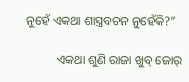ନୁହେଁ ଏକଥା ଶାସ୍ତ୍ରବଚନ ନୁହେଁକି?”

          ଏକଥା ଶୁଣି ରାଜା ଖୁବ୍ ଜୋର୍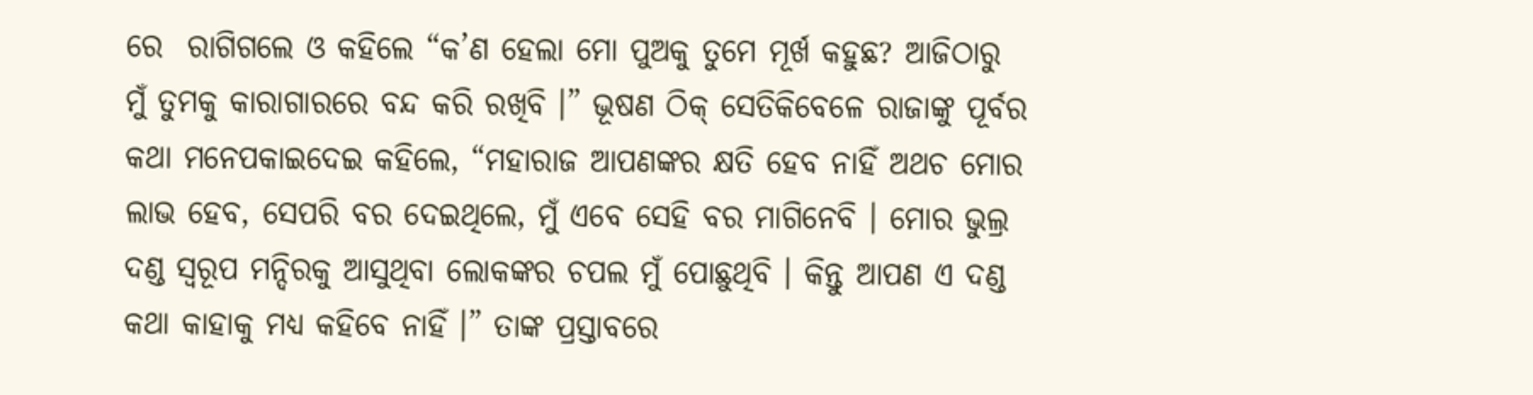ରେ  ରାଗିଗଲେ ଓ କହିଲେ “କ’ଣ ହେଲା ମୋ ପୁଅକୁ ତୁମେ ମୂର୍ଖ କହୁଛ? ଆଜିଠାରୁ ମୁଁ ତୁମକୁ କାରାଗାରରେ ବନ୍ଦ କରି ରଖିବି ।” ଭୂଷଣ ଠିକ୍ ସେତିକିବେଳେ ରାଜାଙ୍କୁ ପୂର୍ବର କଥା ମନେପକାଇଦେଇ କହିଲେ, “ମହାରାଜ ଆପଣଙ୍କର କ୍ଷତି ହେବ ନାହିଁ ଅଥଚ ମୋର ଲାଭ ହେବ, ସେପରି ବର ଦେଇଥିଲେ, ମୁଁ ଏବେ ସେହି ବର ମାଗିନେବି । ମୋର ଭୁଲ୍ର ଦଣ୍ଡ ସ୍ୱରୂପ ମନ୍ଦିରକୁ ଆସୁଥିବା ଲୋକଙ୍କର ଚପଲ ମୁଁ ପୋଛୁଥିବି । କିନ୍ତୁ ଆପଣ ଏ ଦଣ୍ଡ କଥା କାହାକୁ ମଧ୍ୟ କହିବେ ନାହିଁ ।” ତାଙ୍କ ପ୍ରସ୍ତାବରେ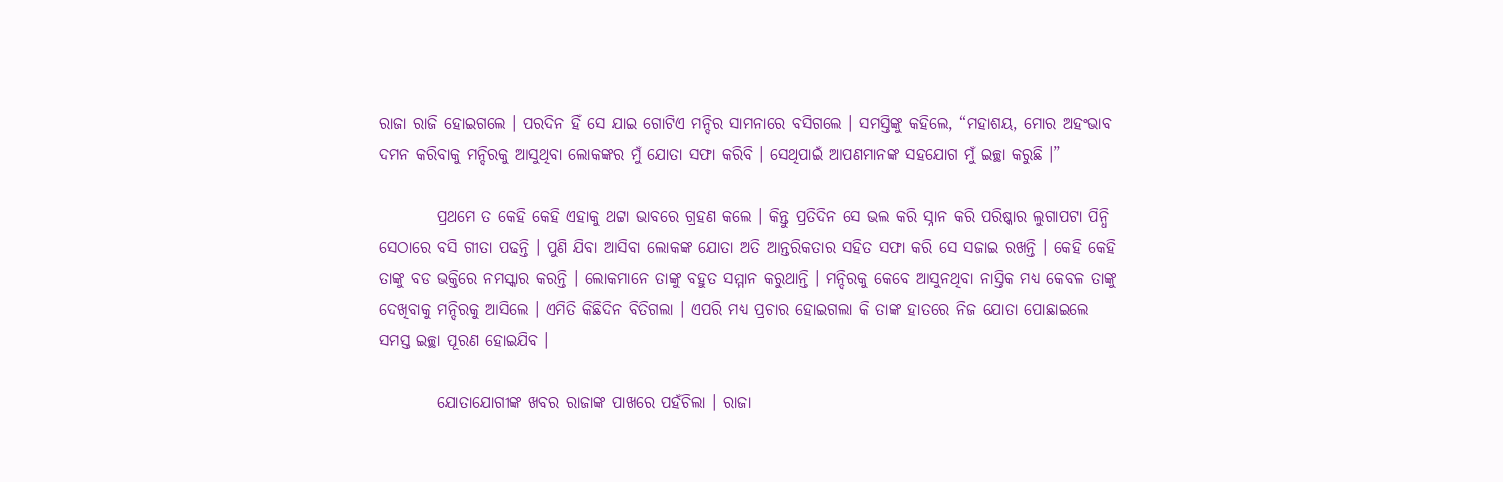ରାଜା ରାଜି ହୋଇଗଲେ । ପରଦିନ ହିଁ ସେ ଯାଇ ଗୋଟିଏ ମନ୍ଦିର ସାମନାରେ ବସିଗଲେ । ସମସ୍ତିଙ୍କୁ କହିଲେ, “ମହାଶୟ, ମୋର ଅହଂଭାବ ଦମନ କରିବାକୁ ମନ୍ଦିରକୁ ଆସୁଥିବା ଲୋକଙ୍କର ମୁଁ ଯୋତା ସଫା କରିବି । ସେଥିପାଇଁ ଆପଣମାନଙ୍କ ସହଯୋଗ ମୁଁ ଇଚ୍ଛା କରୁଛି ।”

         ପ୍ରଥମେ ତ କେହି କେହି ଏହାକୁ ଥଟ୍ଟା ଭାବରେ ଗ୍ରହଣ କଲେ । କିନ୍ତୁ ପ୍ରତିଦିନ ସେ ଭଲ କରି ସ୍ନାନ କରି ପରିଷ୍କାର ଲୁଗାପଟା ପିନ୍ଧି ସେଠାରେ ବସି ଗୀତା ପଢନ୍ତି । ପୁଣି ଯିବା ଆସିବା ଲୋକଙ୍କ ଯୋତା ଅତି ଆନ୍ତରିକତାର ସହିତ ସଫା କରି ସେ ସଜାଇ ରଖନ୍ତି । କେହି କେହି ତାଙ୍କୁ ବଡ ଭକ୍ତିରେ ନମସ୍କାର କରନ୍ତି । ଲୋକମାନେ ତାଙ୍କୁ ବହୁତ ସମ୍ମାନ କରୁଥାନ୍ତି । ମନ୍ଦିରକୁ କେବେ ଆସୁନଥିବା ନାସ୍ତିକ ମଧ୍ୟ କେବଳ ତାଙ୍କୁ ଦେଖିବାକୁ ମନ୍ଦିରକୁ ଆସିଲେ । ଏମିତି କିଛିଦିନ ବିତିଗଲା । ଏପରି ମଧ୍ୟ ପ୍ରଚାର ହୋଇଗଲା କି ତାଙ୍କ ହାତରେ ନିଜ ଯୋତା ପୋଛାଇଲେ ସମସ୍ତ ଇଚ୍ଛା ପୂରଣ ହୋଇଯିବ ।

         ଯୋତାଯୋଗୀଙ୍କ ଖବର ରାଜାଙ୍କ ପାଖରେ ପହଁଚିଲା । ରାଜା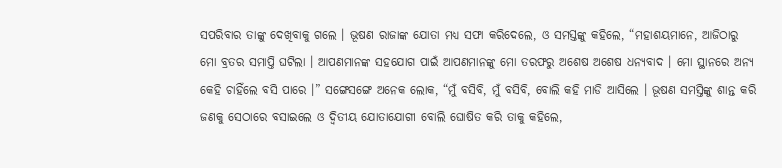ସପରିବାର ତାଙ୍କୁ ଦେଖିବାକୁ ଗଲେ । ଭୂଷଣ ରାଜାଙ୍କ ଯୋତା ମଧ୍ୟ ସଫା କରିଦେଲେ, ଓ ସମସ୍ତଙ୍କୁ କହିଲେ, “ମହାଶୟମାନେ, ଆଜିଠାରୁ ମୋ ବ୍ରତର ସମାପ୍ତି ଘଟିଲା । ଆପଣମାନଙ୍କ ସହଯୋଗ ପାଇଁ ଆପଣମାନଙ୍କୁ ମୋ ତରଫରୁ ଅଶେଷ ଅଶେଷ ଧନ୍ୟବାଦ । ମୋ ସ୍ଥାନରେ ଅନ୍ୟ କେହି ଚାହିଁଲେ ବସି ପାରେ ।” ସଙ୍ଗେସଙ୍ଗେ ଅନେକ ଲୋକ, “ମୁଁ ବସିବି, ମୁଁ ବସିବି, ବୋଲି କହି ମାଡି ଆସିଲେ । ଭୂଷଣ ସମସ୍ତିଙ୍କୁ ଶାନ୍ତ କରି ଜଣକୁ ସେଠାରେ ବସାଇଲେ ଓ ଦ୍ୱିତୀୟ ଯୋତାଯୋଗୀ ବୋଲି ଘୋଷିତ କରି ତାକୁ କହିଲେ,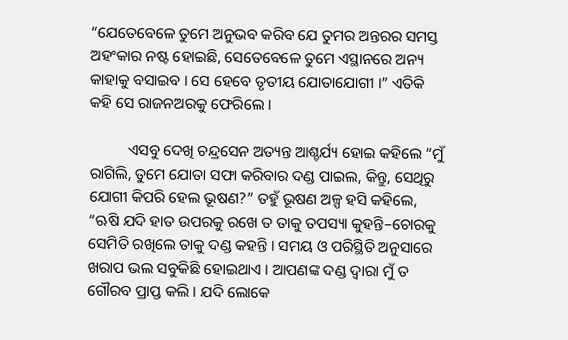“ଯେତେବେଳେ ତୁମେ ଅନୁଭବ କରିବ ଯେ ତୁମର ଅନ୍ତରର ସମସ୍ତ ଅହଂକାର ନଷ୍ଟ ହୋଇଛି, ସେତେବେଳେ ତୁମେ ଏସ୍ଥାନରେ ଅନ୍ୟ କାହାକୁ ବସାଇବ । ସେ ହେବେ ତୃତୀୟ ଯୋତାଯୋଗୀ ।” ଏତିକି କହି ସେ ରାଜନଅରକୁ ଫେରିଲେ ।

          ଏସବୁ ଦେଖି ଚନ୍ଦ୍ରସେନ ଅତ୍ୟନ୍ତ ଆଶ୍ଚର୍ଯ୍ୟ ହୋଇ କହିଲେ “ମୁଁ ରାଗିଲି, ତୁମେ ଯୋତା ସଫା କରିବାର ଦଣ୍ଡ ପାଇଲ, କିନ୍ତୁ, ସେଥିରୁ ଯୋଗୀ କିପରି ହେଲ ଭୂଷଣ?” ତହୁଁ ଭୂଷଣ ଅଳ୍ପ ହସି କହିଲେ, “ଋଷି ଯଦି ହାତ ଉପରକୁ ରଖେ ତ ତାକୁ ତପସ୍ୟା କୁହନ୍ତି–ଚୋରକୁ ସେମିତି ରଖିଲେ ତାକୁ ଦଣ୍ଡ କହନ୍ତି । ସମୟ ଓ ପରିସ୍ଥିତି ଅନୁସାରେ ଖରାପ ଭଲ ସବୁକିଛି ହୋଇଥାଏ । ଆପଣଙ୍କ ଦଣ୍ଡ ଦ୍ୱାରା ମୁଁ ତ ଗୌରବ ପ୍ରାପ୍ତ କଲି । ଯଦି ଲୋକେ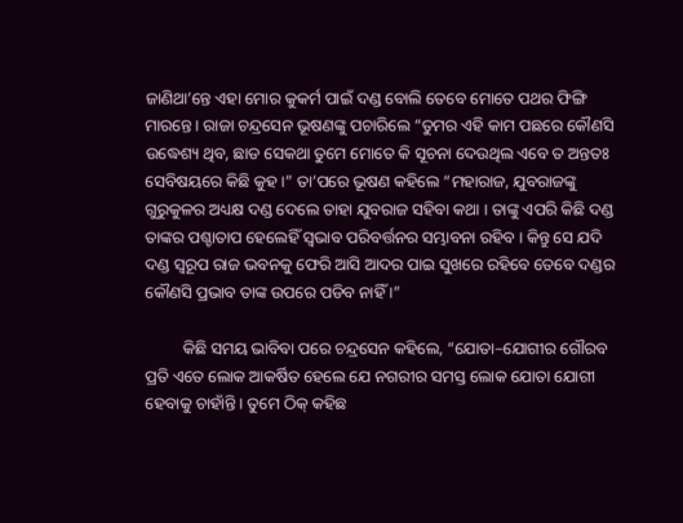ଜାଣିଥା’ନ୍ତେ ଏହା ମୋର କୁକର୍ମ ପାଇଁ ଦଣ୍ଡ ବୋଲି ତେବେ ମୋତେ ପଥର ଫିଙ୍ଗି ମାରନ୍ତେ । ରାଜା ଚନ୍ଦ୍ରସେନ ଭୂଷଣଙ୍କୁ ପଚାରିଲେ “ତୁମର ଏହି କାମ ପଛରେ କୌଣସି ଉଦ୍ଧେଶ୍ୟ ଥିବ, ଛାଡ ସେକଥା ତୁମେ ମୋତେ କି ସୂଚନା ଦେଉଥିଲ ଏବେ ତ ଅନ୍ତତଃ ସେବିଷୟରେ କିଛି କୁହ ।” ତା’ପରେ ଭୂଷଣ କହିଲେ “ମହାରାଜ, ଯୁବରାଜଙ୍କୁ ଗୁରୁକୁଳର ଅଧ୍ୟକ୍ଷ ଦଣ୍ଡ ଦେଲେ ତାହା ଯୁବରାଜ ସହିବା କଥା । ତାଙ୍କୁ ଏପରି କିଛି ଦଣ୍ଡ ତାଙ୍କର ପଶ୍ଚାତାପ ହେଲେହିଁ ସ୍ୱଭାବ ପରିବର୍ତ୍ତନର ସମ୍ଭାବନା ରହିବ । କିନ୍ତୁ ସେ ଯଦି ଦଣ୍ଡ ସ୍ୱରୂପ ରାଜ ଭବନକୁ ଫେରି ଆସି ଆଦର ପାଇ ସୁଖରେ ରହିବେ ତେବେ ଦଣ୍ଡର କୌଣସି ପ୍ରଭାବ ତାଙ୍କ ଉପରେ ପଡିବ ନାହିଁ ।”

         କିଛି ସମୟ ଭାବିବା ପରେ ଚନ୍ଦ୍ରସେନ କହିଲେ, “ଯୋତା–ଯୋଗୀର ଗୌରବ ପ୍ରତି ଏତେ ଲୋକ ଆକର୍ଷିତ ହେଲେ ଯେ ନଗରୀର ସମସ୍ତ ଲୋକ ଯୋତା ଯୋଗୀ ହେବାକୁ ଚାହାଁନ୍ତି । ତୁମେ ଠିକ୍ କହିଛ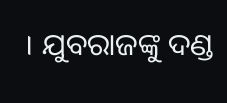। ଯୁବରାଜଙ୍କୁ ଦଣ୍ଡ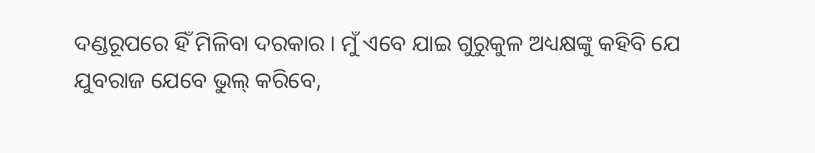ଦଣ୍ଡରୂପରେ ହିଁ ମିଳିବା ଦରକାର । ମୁଁ ଏବେ ଯାଇ ଗୁରୁକୁଳ ଅଧ୍ୟକ୍ଷଙ୍କୁ କହିବି ଯେ ଯୁବରାଜ ଯେବେ ଭୁଲ୍ କରିବେ,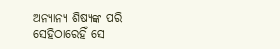ଅନ୍ୟାନ୍ୟ ଶିଷ୍ୟଙ୍କ ପରି ସେହିଠାରେହିଁ ସେ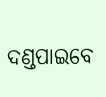ଦଣ୍ଡପାଇବେ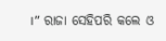।” ରାଜା ସେହିପରି କଲେ ଓ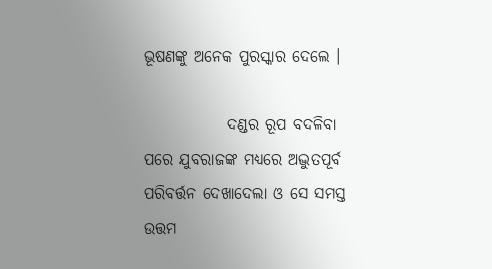ଭୂଷଣଙ୍କୁ ଅନେକ ପୁରସ୍କାର ଦେଲେ ।

             ଦଣ୍ଡର ରୂପ ବଦଳିବା ପରେ ଯୁବରାଜଙ୍କ ମଧ୍ୟରେ ଅଦ୍ଭୁତପୂର୍ବ ପରିବର୍ତ୍ତନ ଦେଖାଦେଲା ଓ ସେ ସମସ୍ତ ଉତ୍ତମ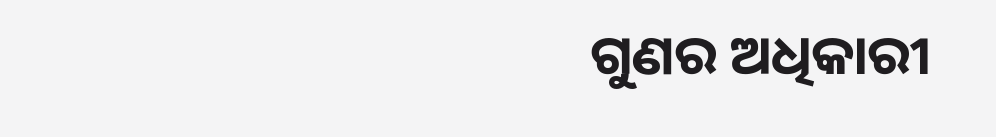ଗୁଣର ଅଧିକାରୀ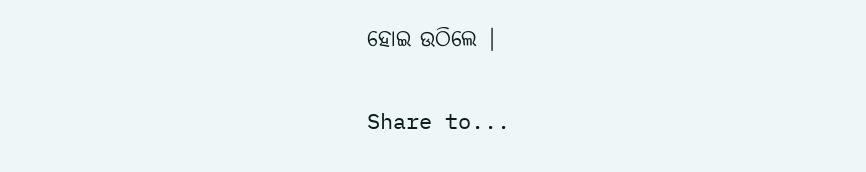ହୋଇ ଉଠିଲେ |

Share to...